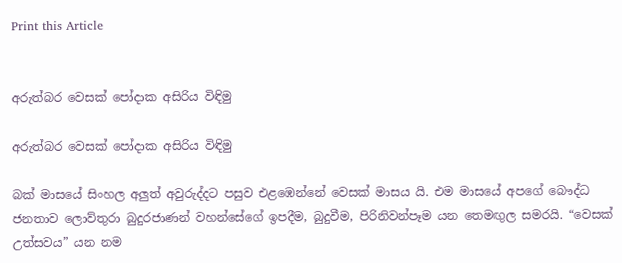Print this Article


අරුත්බර වෙසක් පෝදාක අසිරිය විඳිමු

අරුත්බර වෙසක් පෝදාක අසිරිය විඳිමු

බක් මාසයේ සිංහල අලුත් අවුරුද්දට පසුව එළඹෙන්නේ වෙසක් මාසය යි. එම මාසයේ අපගේ බෞද්ධ ජනතාව ලොව්තුරා බුදුරජාණන් වහන්සේගේ ඉපදීම, බුදුවීම, පිරිනිවන්පෑම යන තෙමඟුල සමරයි. “වෙසක් උත්සවය” යන නම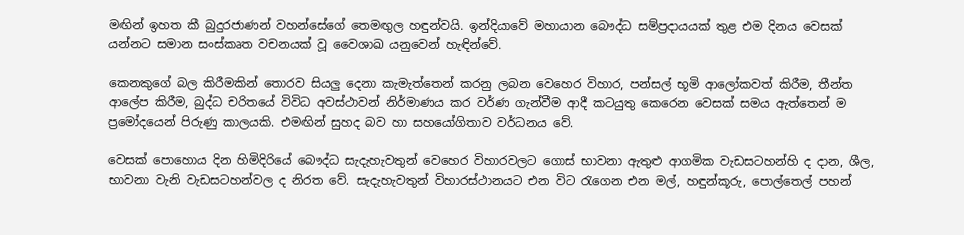මඟින් ඉහත කී බුදුරජාණන් වහන්සේගේ තෙමඟුල හඳුන්වයි. ඉන්දියාවේ මහායාන බෞද්ධ සම්ප්‍රදායයක් තුළ එම දිනය වෙසක් යන්නට සමාන සංස්කෘත වචනයක් වූ වෛශාඛ යනුවෙන් හැඳින්වේ.

කෙනකුගේ බල කිරීමකින් තොරව සියලු දෙනා කැමැත්තෙන් කරනු ලබන වෙහෙර විහාර, පන්සල් භූමි ආලෝකවත් කිරීම, තීන්ත ආලේප කිරීම, බුද්ධ චරිතයේ විවිධ අවස්ථාවන් නිර්මාණය කර වර්ණ ගැන්වීම ආදී කටයුතු කෙරෙන වෙසක් සමය ඇත්තෙන් ම ප්‍රමෝදයෙන් පිරුණු කාලයකි. එමඟින් සුහද බව හා සහයෝගිතාව වර්ධනය වේ.

වෙසක් පොහොය දින හිමිදිරියේ බෞද්ධ සැදැහැවතුන් වෙහෙර විහාරවලට ගොස් භාවනා ඇතුළු ආගමික වැඩසටහන්හි ද දාන, ශීල, භාවනා වැනි වැඩසටහන්වල ද නිරත වේ. සැදැහැවතුන් විහාරස්ථානයට එන විට රැගෙන එන මල්, හඳුන්කූරු, පොල්තෙල් පහන්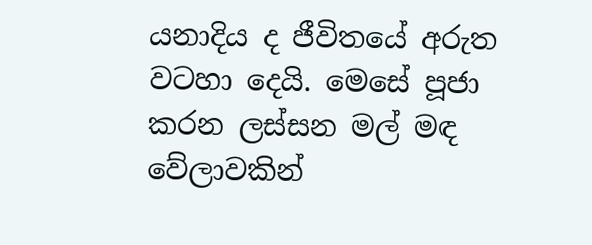යනාදිය ද ජීවිතයේ අරුත වටහා දෙයි. මෙසේ පූජා කරන ලස්සන මල් මඳ වේලාවකින්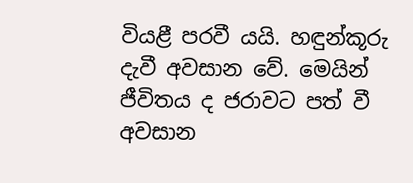වියළී පරවී යයි. හඳුන්කූරු දැවී අවසාන වේ. මෙයින් ජීවිතය ද ජරාවට පත් වී අවසාන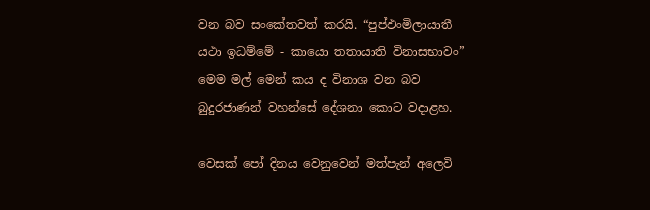වන බව සංකේතවත් කරයි. “පුප්ඵංමිලායාතී යථා ඉධම්මේ - කායො තතායාති විනාසභාවං” මෙම මල් මෙන් කය ද විනාශ වන බව බුදුරජාණන් වහන්සේ දේශනා කොට වදාළහ.

වෙසක් පෝ දිනය වෙනුවෙන් මත්පැන් අලෙවි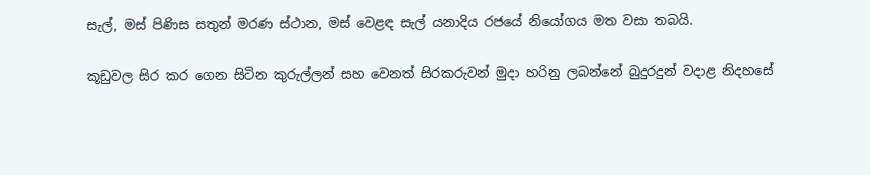සැල්, මස් පිණිස සතුන් මරණ ස්ථාන, මස් වෙළඳ සැල් යනාදිය රජයේ නියෝගය මත වසා තබයි.

කූඩුවල සිර කර ගෙන සිටින කුරුල්ලන් සහ වෙනත් සිරකරුවන් මුදා හරිනු ලබන්නේ බුදුරදුන් වදාළ නිදහසේ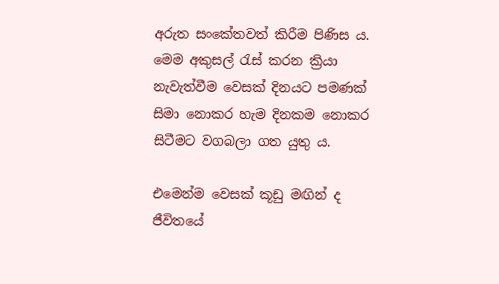අරුත සංකේතවත් කිරීම පිණිස ය. මෙම අකුසල් රැස් කරන ක්‍රියා නැවැත්වීම වෙසක් දිනයට පමණක් සිමා නොකර හැම දිනකම නොකර සිටීමට වගබලා ගත යුතු ය.

එමෙන්ම වෙසක් කූඩු මඟින් ද ජීවිතයේ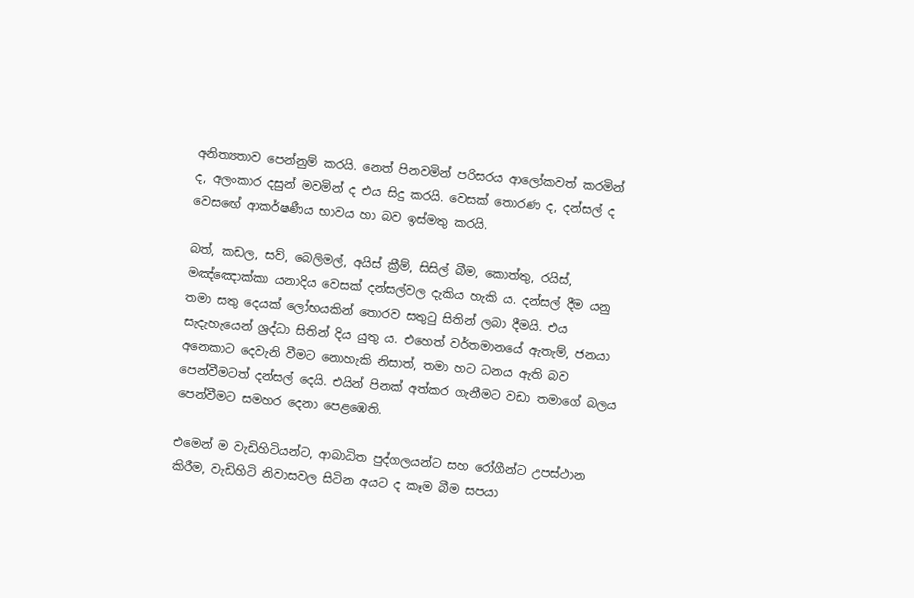අනිත්‍යතාව පෙන්නුම් කරයි. නෙත් පිනවමින් පරිසරය ආලෝකවත් කරමින් ද, අලංකාර දසුන් මවමින් ද එය සිදු කරයි. වෙසක් තොරණ ද, දන්සල් ද වෙසඟේ ආකර්ෂණීය භාවය හා බව ඉස්මතු කරයි.

බත්, කඩල, සව්, බෙලිමල්, අයිස් ක්‍රීම්, සිසිල් බීම, කොත්තු, රයිස්, මඤ්ඤොක්කා යනාදිය වෙසක් දන්සල්වල දැකිය හැකි ය. දන්සල් දීම යනු තමා සතු දෙයක් ලෝභයකින් තොරව සතුටු සිතින් ලබා දීමයි. එය සැදැහැයෙන් ශ්‍රද්ධා සිතින් දිය යුතු ය. එහෙත් වර්තමානයේ ඇතැම්, ජනයා අනෙකාට දෙවැනි වීමට නොහැකි නිසාත්, තමා හට ධනය ඇති බව පෙන්වීමටත් දන්සල් දෙයි. එයින් පිනක් අත්කර ගැනීමට වඩා තමාගේ බලය පෙන්වීමට සමහර දෙනා පෙළඹෙති.

එමෙන් ම වැඩිහිටියන්ට, ආබාධිත පුද්ගලයන්ට සහ රෝගීන්ට උපස්ථාන කිරීම, වැඩිහිටි නිවාසවල සිටින අයට ද කෑම බීම සපයා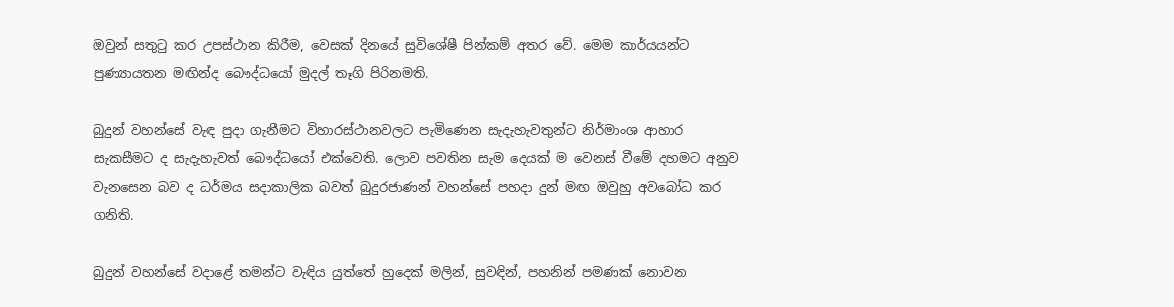ඔවුන් සතුටු කර උපස්ථාන කිරීම, වෙසක් දිනයේ සුවිශේෂී පින්කම් අතර වේ. මෙම කාර්යයන්ට පුණ්‍යායතන මඟින්ද බෞද්ධයෝ මුදල් තෑගි පිරිනමති.

බුදුන් වහන්සේ වැඳ පුදා ගැනීමට විහාරස්ථානවලට පැමිණෙන සැදැහැවතුන්ට නිර්මාංශ ආහාර සැකසීමට ද සැදැහැවත් බෞද්ධයෝ එක්වෙති. ලොව පවතින සැම දෙයක් ම වෙනස් වීමේ දහමට අනුව වැනසෙන බව ද ධර්මය සදාකාලික බවත් බුදුරජාණන් වහන්සේ පහදා දුන් මඟ ඔවුහු අවබෝධ කර ගනිති.

බුදුන් වහන්සේ වදාළේ තමන්ට වැඳිය යුත්තේ හුදෙක් මලින්, සුවඳින්, පහනින් පමණක් නොවන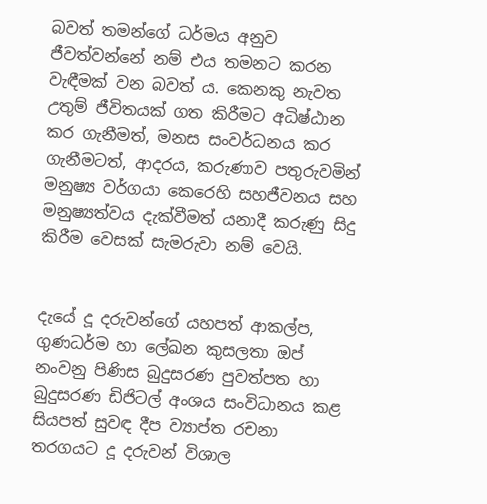බවත් තමන්ගේ ධර්මය අනුව ජීවත්වන්නේ නම් එය තමනට කරන වැඳීමක් වන බවත් ය. කෙනකු නැවත උතුම් ජීවිතයක් ගත කිරීමට අධිෂ්ඨාන කර ගැනීමත්, මනස සංවර්ධනය කර ගැනීමටත්, ආදරය, කරුණාව පතුරුවමින් මනුෂ්‍ය වර්ගයා කෙරෙහි සහජීවනය සහ මනුෂ්‍යත්වය දැක්වීමත් යනාදී කරුණු සිදු කිරීම වෙසක් සැමරුවා නම් වෙයි.


දැයේ දූ දරුවන්ගේ යහපත් ආකල්ප, ගුණධර්ම හා ලේඛන කුසලතා ඔප් නංවනු පිණිස බුදුසරණ පුවත්පත හා බුදුසරණ ඩිජිටල් අංශය සංවිධානය කළ සියපත් සුවඳ දීප ව්‍යාප්ත රචනා තරගයට දූ දරුවන් විශාල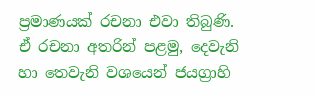ප්‍රමාණයක් රචනා එවා තිබුණි. ඒ රචනා අතරින් පළමු, දෙවැනි හා තෙවැනි වශයෙන් ජයග්‍රාහි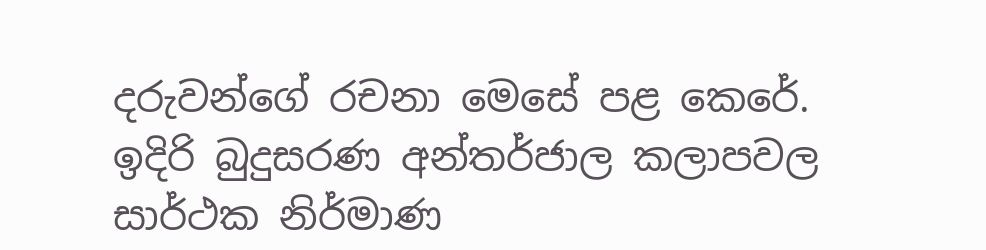දරුවන්ගේ රචනා මෙසේ පළ කෙරේ. ඉදිරි බුදුසරණ අන්තර්ජාල කලාපවල සාර්ථක නිර්මාණ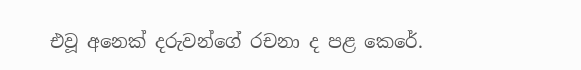එවූ අනෙක් දරුවන්ගේ රචනා ද පළ කෙරේ.